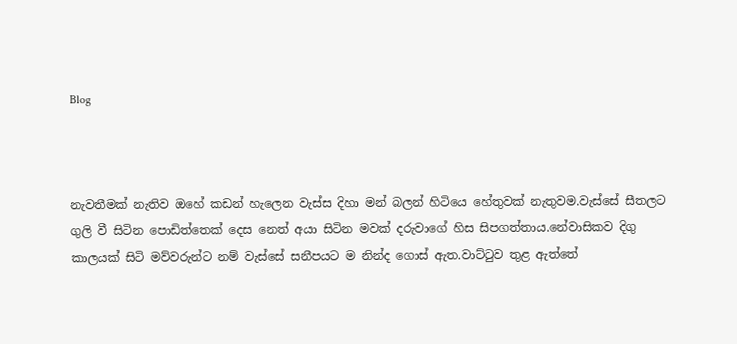Blog



නැවතීමක් නැතිව ඔහේ කඩන් හැලෙන වැස්ස දිහා මන් බලන් හිටියෙ හේතුවක් නැතුවම.වැස්සේ සීතලට ගුලි වී සිටින පොඩිත්තෙක් දෙස නෙත් අයා සිටින මවක් දරුවාගේ හිස සිපගත්තාය.නේවාසිකව දිගු කාලයක් සිටි මව්වරුන්ට නම් වැස්සේ සනීපයට ම නින්ද ගොස් ඇත.වාට්ටුව තුළ ඇත්තේ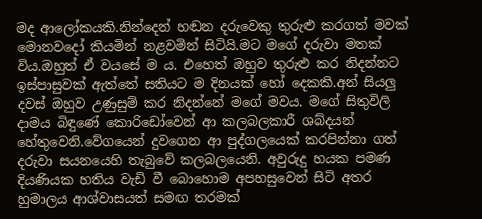මද ආලෝකයකි.නින්දෙන් හඬන දරුවෙකු තුරුළු කරගත් මවක් මොනවදෝ කියමින් නළවමින් සිටියි.මට මගේ දරුවා මතක් විය.ඔහුත් ඒ වයසේ ම ය. එහෙත් ඔහුව තුරුළු කර නිදන්නට ඉස්පාසුවක් ඇත්තේ සතියට ම දිනයක් හෝ දෙකකි.අන් සියලු දවස් ඔහුව උණුසුම් කර නිදන්නේ මගේ මවය. මගේ සිතුවිලි දාමය බිඳුණේ කොරිඩෝවෙන් ආ කලබලකාරී ශබ්දයන් හේතුවෙනි.වේගයෙන් දුවගෙන ආ පුද්ගලයෙක් කරපින්නා ගත් දරුවා සයනයෙහි තැබුවේ කලබලයෙනි. අවුරුදු හයක පමණ දියණියක හතිය වැඩි වී බොහොම අපහසුවෙන් සිටි අතර හුමාලය ආශ්වාසයත් සමඟ තරමක්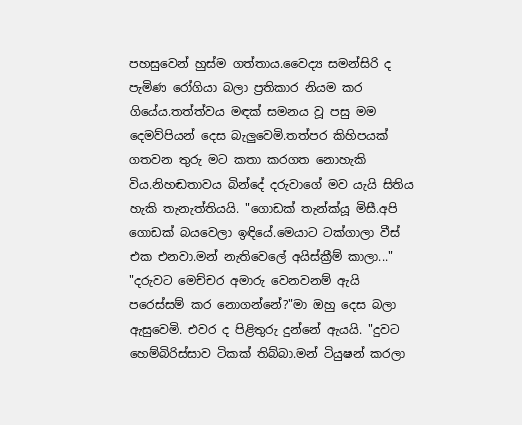පහසුවෙන් හුස්ම ගත්තාය.වෛද්‍ය සමන්සිරි ද පැමිණ රෝගියා බලා ප්‍රතිකාර නියම කර ගියේය.තත්ත්වය මඳක් සමනය වූ පසු මම දෙමව්පියන් දෙස බැලුවෙමි.තත්පර කිහිපයක් ගතවන තුරු මට කතා කරගත නොහැකි විය.නිහඬතාවය බින්දේ දරුවාගේ මව යැයි සිතිය හැකි තැනැත්තියයි. "ගොඩක් තැන්ක්යූ මිසී.අපි ගොඩක් බයවෙලා ඉඳියේ.මෙයාට ටක්ගාලා වීස් එක එනවා.මන් නැතිවෙලේ අයිස්ක්‍රීම් කාලා..." "දරුවට මෙච්චර අමාරු වෙනවනම් ඇයි පරෙස්සම් කර නොගන්නේ?"මා ඔහු දෙස බලා ඇසුවෙමි. එවර ද පිළිතුරු දුන්නේ ඇයයි. "දුවට හෙම්බිරිස්සාව ටිකක් තිබ්බා.මන් ටියුෂන් කරලා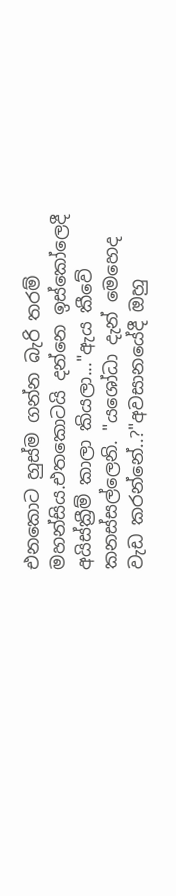එනකොට හුස්ම ගන්න බැරි තරම් මහන්සිය.එතකොටයි දන්නෙ ඉස්කෝලෙදී අයිස්ක්‍රීම් කාලා කියලා..."ඇය කීවේ කනස්සල්ලෙනි. "යශෝධා දැන් මෙහෙද වැඩ කරන්නේ..?"අවසානයේදී ඔහු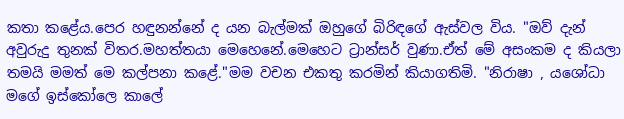කතා කළේය.පෙර හඳුනන්නේ ද යන බැල්මක් ඔහුගේ බිරිඳගේ ඇස්වල විය. "ඔව් දැන් අවුරුදු තුනක් විතර.මහත්තයා මෙහෙනේ.මෙහෙට ට්‍රාන්සර් වුණා.ඒත් මේ අසංකම ද කියලා තමයි මමත් මෙ කල්පනා කළේ."මම වචන එකතු කරමින් කියාගතිමි. "නිරාෂා , යශෝධා මගේ ඉස්කෝලෙ කාලේ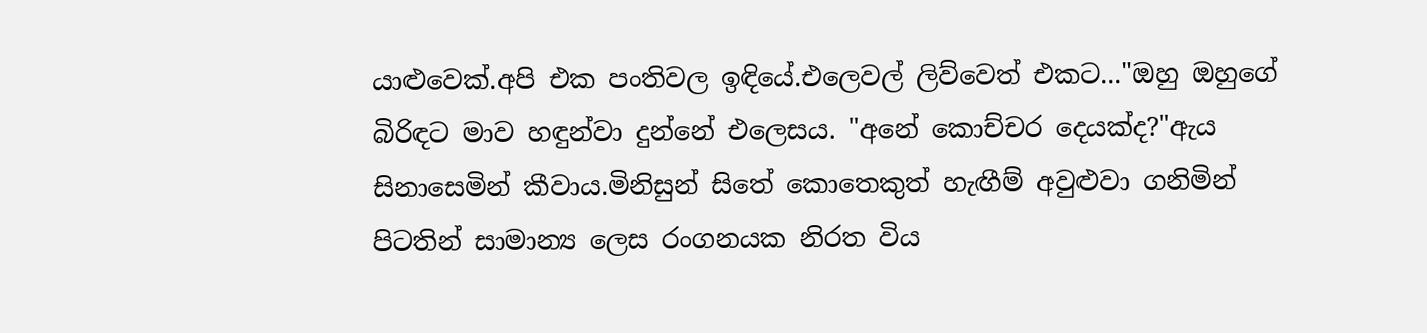යාළුවෙක්.අපි එක පංතිවල ඉඳියේ.එලෙවල් ලිව්වෙත් එකට..."ඔහු ඔහුගේ බිරිඳට මාව හඳුන්වා දුන්නේ එලෙසය. "අනේ කොච්චර දෙයක්ද?"ඇය සිනාසෙමින් කීවාය.මිනිසුන් සිතේ කොතෙකුත් හැඟීම් අවුළුවා ගනිමින් පිටතින් සාමාන්‍ය ලෙස රංගනයක නිරත විය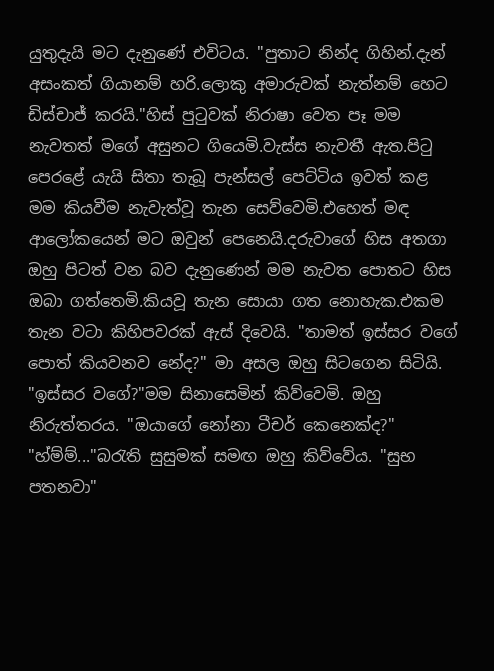යුතුදැයි මට දැනුණේ එවිටය. "පුතාට නින්ද ගිහින්.දැන් අසංකත් ගියානම් හරි.ලොකු අමාරුවක් නැත්නම් හෙට ඩිස්චාජ් කරයි."හිස් පුටුවක් නිරාෂා වෙත පෑ මම නැවතත් මගේ අසුනට ගියෙමි.වැස්ස නැවතී ඇත.පිටු පෙරළේ යැයි සිතා තැබූ පැන්සල් පෙට්ටිය ඉවත් කළ මම කියවීම නැවැත්වූ තැන සෙව්වෙමි.එහෙත් මඳ ආලෝකයෙන් මට ඔවුන් පෙනෙයි.දරුවාගේ හිස අතගා ඔහු පිටත් වන බව දැනුණෙන් මම නැවත පොතට හිස ඔබා ගත්තෙමි.කියවූ තැන සොයා ගත නොහැක.එකම තැන වටා කිහිපවරක් ඇස් දිවෙයි. "තාමත් ඉස්සර වගේ පොත් කියවනව නේද?" මා අසල ඔහු සිටගෙන සිටියි. "ඉස්සර වගේ?"මම සිනාසෙමින් කිව්වෙමි. ඔහු නිරුත්තරය. "ඔයාගේ නෝනා ටීචර් කෙනෙක්ද?" "හ්ම්ම්..."බරැති සුසුමක් සමඟ ඔහු කිව්වේය. "සුභ පතනවා"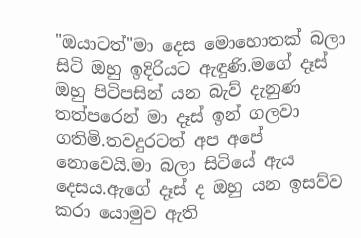"ඔයාටත්"මා දෙස මොහොතක් බලා සිටි ඔහු ඉදිරියට ඇඳුණි.මගේ දෑස් ඔහු පිටිපසින් යන බැව් දැනුණ තත්පරෙන් මා දෑස් ඉන් ගලවා ගතිමි.තවදුරටත් අප අපේ නොවෙයි.මා බලා සිටියේ ඇය දෙසය.ඇගේ දෑස් ද ඔහු යන ඉසව්ව කරා යොමුව ඇති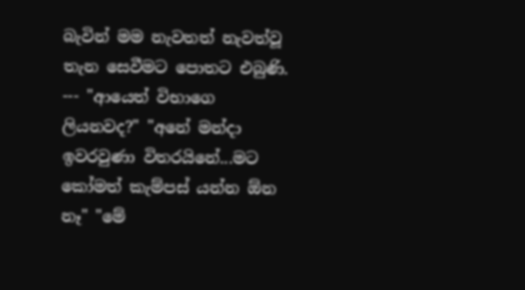බැවින් මම නැවතත් නැවත්වූ තැන සෙවීමට පොතට එබුණි. --- "ආයෙත් විභාගෙ ලියනවද?" "අනේ මන්දා ඉවරවුණා විතරයිනේ...මට කෝමත් කැම්පස් යන්න ඕන නෑ" "මේ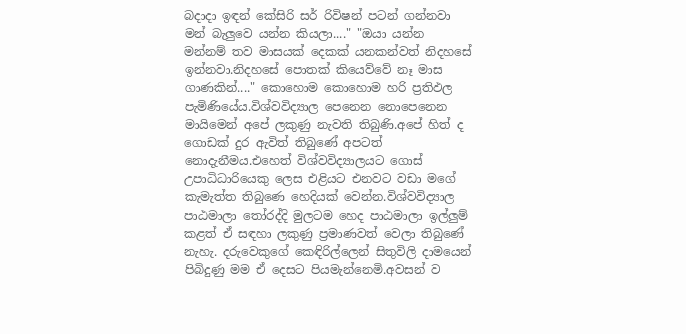බදාදා ඉඳන් කේසිරි සර් රිවිෂන් පටන් ගන්නවා මන් බැලුවෙ යන්න කියලා...." "ඔයා යන්න මන්නම් තව මාසයක් දෙකක් යනකන්වත් නිදහසේ ඉන්නවා.නිදහසේ පොතක් කියෙව්වේ නෑ මාස ගාණකින්...." කොහොම කොහොම හරි ප්‍රතිඵල පැමිණියේය.විශ්වවිද්‍යාල පෙනෙන නොපෙනෙන මායිමෙන් අපේ ලකුණු නැවති තිබුණි.අපේ හිත් ද ගොඩක් දුර ඇවිත් තිබුණේ අපටත් නොදැනීමය.එහෙත් විශ්වවිද්‍යාලයට ගොස් උපාධිධාරියෙකු ලෙස එළියට එනවට වඩා මගේ කැමැත්ත තිබුණෙ හෙදියක් වෙන්න.විශ්වවිද්‍යාල පාඨමාලා තෝරද්දි මුලටම හෙද පාඨමාලා ඉල්ලුම් කළත් ඒ සඳහා ලකුණු ප්‍රමාණවත් වෙලා තිබුණේ නැහැ. දරුවෙකුගේ කෙඳිරිල්ලෙන් සිතුවිලි දාමයෙන් පිබිදුණු මම ඒ දෙසට පියමැන්නෙමි.අවසන් ව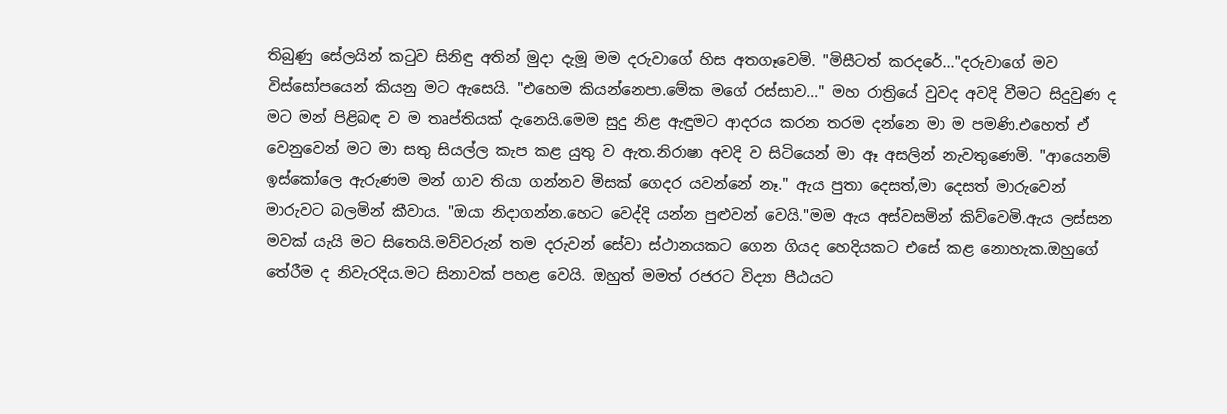තිබුණු සේලයින් කටුව සිනිඳු අතින් මුදා දැමූ මම දරුවාගේ හිස අතගෑවෙමි. "මිසීටත් කරදරේ..."දරුවාගේ මව විස්සෝපයෙන් කියනු මට ඇසෙයි. "එහෙම කියන්නෙපා.මේක මගේ රස්සාව..." මහ රාත්‍රියේ වුවද අවදි වීමට සිදුවුණ ද මට මන් පිළිබඳ ව ම තෘප්තියක් දැනෙයි.මෙම සුදු නිළ ඇඳුමට ආදරය කරන තරම දන්නෙ මා ම පමණි.එහෙත් ඒ වෙනුවෙන් මට මා සතු සියල්ල කැප කළ යුතු ව ඇත.නිරාෂා අවදි ව සිටියෙන් මා ඈ අසලින් නැවතුණෙමි. "ආයෙනම් ඉස්කෝලෙ ඇරුණම මන් ගාව තියා ගන්නව මිසක් ගෙදර යවන්නේ නෑ." ඇය පුතා දෙසත්,මා දෙසත් මාරුවෙන් මාරුවට බලමින් කීවාය. "ඔයා නිදාගන්න.හෙට වෙද්දි යන්න පුළුවන් වෙයි."මම ඇය අස්වසමින් කිව්වෙමි.ඇය ලස්සන මවක් යැයි මට සිතෙයි.මව්වරුන් තම දරුවන් සේවා ස්ථානයකට ගෙන ගියද හෙදියකට එසේ කළ නොහැක.ඔහුගේ තේරීම ද නිවැරදිය.මට සිනාවක් පහළ වෙයි. ඔහුත් මමත් රජරට විද්‍යා පීඨයට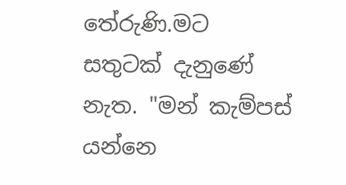තේරුණි.මට සතුටක් දැනුණේ නැත. "මන් කැම්පස් යන්නෙ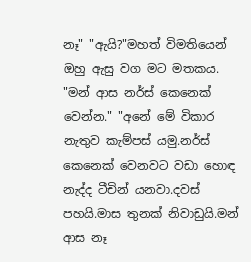නෑ" "ඇයි?"මහත් විමතියෙන් ඔහු ඇසු වග මට මතකය. "මන් ආස නර්ස් කෙනෙක් වෙන්න." "අනේ මේ විකාර නැතුව කැම්පස් යමු.නර්ස් කෙනෙක් වෙනවට වඩා හොඳ නැද්ද ටීචින් යනවා.දවස් පහයි.මාස තුනක් නිවාඩුයි.මන් ආස නෑ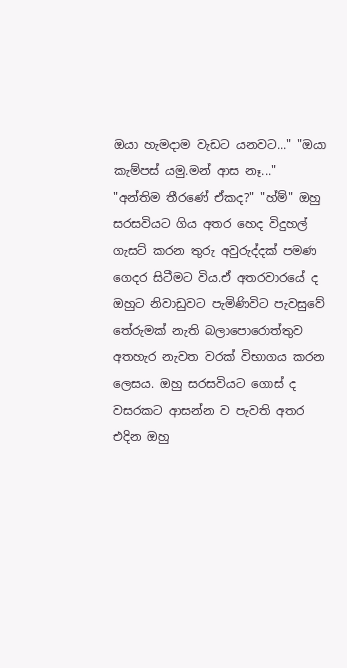ඔයා හැමදාම වැඩට යනවට..." "ඔයා කැම්පස් යමු.මන් ආස නෑ..." "අන්තිම තීරණේ ඒකද?" "හ්ම්" ඔහු සරසවියට ගිය අතර හෙද විදුහල් ගැසට් කරන තුරු අවුරුද්දක් පමණ ගෙදර සිටීමට විය.ඒ අතරවාරයේ ද ඔහුට නිවාඩුවට පැමිණිවිට පැවසුවේ තේරුමක් නැති බලාපොරොත්තුව අතහැර නැවත වරක් විභාගය කරන ලෙසය. ඔහු සරසවියට ගොස් ද වසරකට ආසන්න ව පැවති අතර එදින ඔහු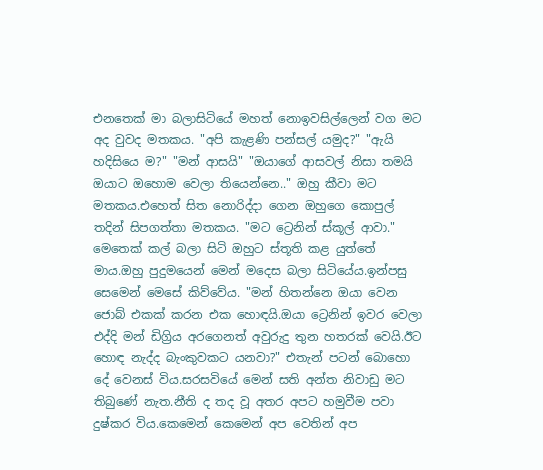එනතෙක් මා බලාසිටියේ මහත් නොඉවසිල්ලෙන් වග මට අද වුවද මතකය. "අපි කැළණි පන්සල් යමුද?" "ඇයි හදිසියෙ ම?" "මන් ආසයි" "ඔයාගේ ආසවල් නිසා තමයි ඔයාට ඔහොම වෙලා තියෙන්නෙ.." ඔහු කීවා මට මතකය.එහෙත් සිත නොරිද්දා ගෙන ඔහුගෙ කොපුල් තදින් සිපගත්තා මතකය. "මට ට්‍රෙනින් ස්කූල් ආවා." මෙතෙක් කල් බලා සිටි ඔහුට ස්තූති කළ යුත්තේ මාය.ඔහු පුදුමයෙන් මෙන් මදෙස බලා සිටියේය.ඉන්පසු සෙමෙන් මෙසේ කිව්වේය. "මන් හිතන්නෙ ඔයා වෙන ජොබ් එකක් කරන එක හොඳයි.ඔයා ට්‍රෙනින් ඉවර වෙලා එද්දි මන් ඩිග්‍රිය අරගෙනත් අවුරුදු තුන හතරක් වෙයි.ඊට හොඳ නැද්ද බැංකුවකට යනවා?" එතැන් පටන් බොහො දේ වෙනස් විය.සරසවියේ මෙන් සති අන්ත නිවාඩු මට තිබුණේ නැත.නීති ද තද වූ අතර අපට හමුවීම පවා දුෂ්කර විය.කෙමෙන් කෙමෙන් අප වෙතින් අප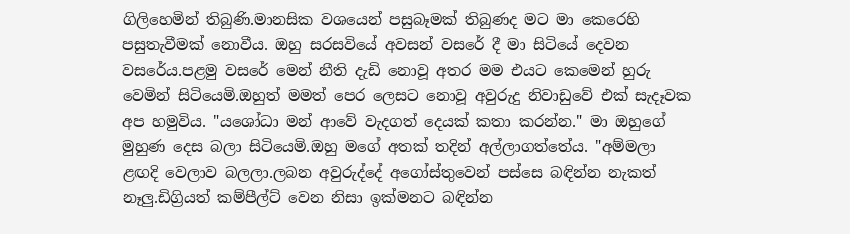ගිලිහෙමින් තිබුණි.මානසික වශයෙන් පසුබෑමක් තිබුණද මට මා කෙරෙහි පසුතැවීමක් නොවීය. ඔහු සරසවියේ අවසන් වසරේ දී මා සිටියේ දෙවන වසරේය.පළමු වසරේ මෙන් නීති දැඩි නොවූ අතර මම එයට කෙමෙන් හුරු වෙමින් සිටියෙමි.ඔහුත් මමත් පෙර ලෙසට නොවූ අවුරුදු නිවාඩුවේ එක් සැදෑවක අප හමුවිය. "යශෝධා මන් ආවේ වැදගත් දෙයක් කතා කරන්න." මා ඔහුගේ මුහුණ දෙස බලා සිටියෙමි.ඔහු මගේ අතක් තදින් අල්ලාගත්තේය. "අම්මලා ළඟදි වෙලාව බලලා.ලබන අවුරුද්දේ අගෝස්තුවෙන් පස්සෙ බඳින්න නැකත් නෑලු.ඩිග්‍රියත් කම්පීල්ට් වෙන නිසා ඉක්මනට බඳින්න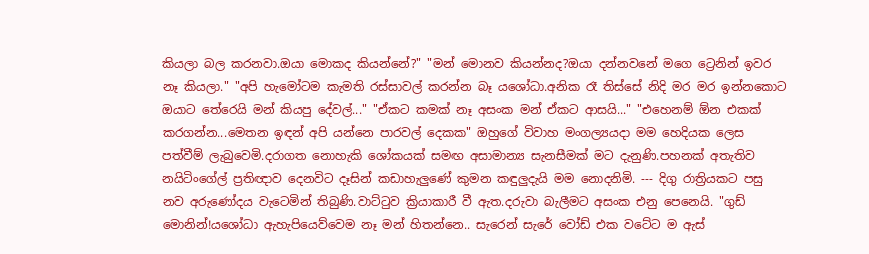කියලා බල කරනවා.ඔයා මොකද කියන්නේ?" "මන් මොනව කියන්නද?ඔයා දන්නවනේ මගෙ ට්‍රෙනින් ඉවර නෑ කියලා." "අපි හැමෝටම කැමති රස්සාවල් කරන්න බෑ යශෝධා.අනික රෑ තිස්සේ නිදි මර මර ඉන්නකොට ඔයාට තේරෙයි මන් කියපු දේවල්..." "ඒකට කමක් නෑ අසංක මන් ඒකට ආසයි..." "එහෙනම් ඕන එකක් කරගන්න...මෙතන ඉඳන් අපි යන්නෙ පාරවල් දෙකක" ඔහුගේ විවාහ මංගල්‍යයදා මම හෙදියක ලෙස පත්වීම් ලැබුවෙමි.දරාගත නොහැකි ශෝකයක් සමඟ අසාමාන්‍ය සැනසීමක් මට දැනුණි.පහනක් අතැතිව නයිටිංගේල් ප්‍රතිඥාව දෙනවිට දෑසින් කඩාහැලුණේ කුමන කඳුලුදැයි මම නොදනිමි. --- දිගු රාත්‍රියකට පසු නව අරුණෝදය වැටෙමින් තිබුණි.වාට්ටුව ක්‍රියාකාරී වී ඇත.දරුවා බැලීමට අසංක එනු පෙනෙයි. "ගුඩ් මොනින්!යශෝධා ඇහැපියෙව්වෙම නෑ මන් හිතන්නෙ.. සැරෙන් සැරේ වෝඩ් එක වටේට ම ඇස්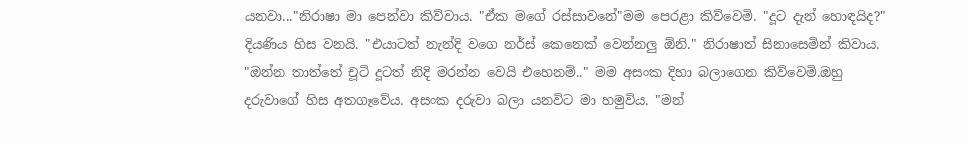යනවා..."නිරාෂා මා පෙන්වා කිව්වාය. "ඒක මගේ රස්සාවනේ"මම පෙරළා කිව්වෙමි. "දූට දැන් හොඳයිද?" දියණිය හිස වනයි. "එයාටත් නැන්දි වගෙ නර්ස් කෙනෙක් වෙන්නලු ඕනි." නිරාෂාත් සිනාසෙමින් කිවාය. "ඔන්න තාත්තේ චූටි දූටත් නිදි මරන්න වෙයි එහෙනම්.." මම අසංක දිහා බලාගෙන කිව්වෙමි.ඔහු දරුවාගේ හිස අතගෑවේය. අසංක දරුවා බලා යනවිට මා හමුවිය. "මන්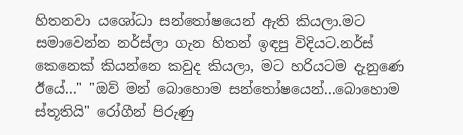හිතනවා යශෝධා සන්තෝෂයෙන් ඇති කියලා.මට සමාවෙන්න නර්ස්ලා ගැන හිතන් ඉඳපු විදියට.නර්ස් කෙනෙක් කියන්නෙ කවුද කියලා, මට හරියටම දැනුණෙ ඊයේ..." "ඔව් මන් බොහොම සන්තෝෂයෙන්...බොහොම ස්තූතියි" රෝගීන් පිරුණු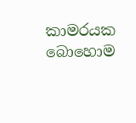කාමරයක බොහොම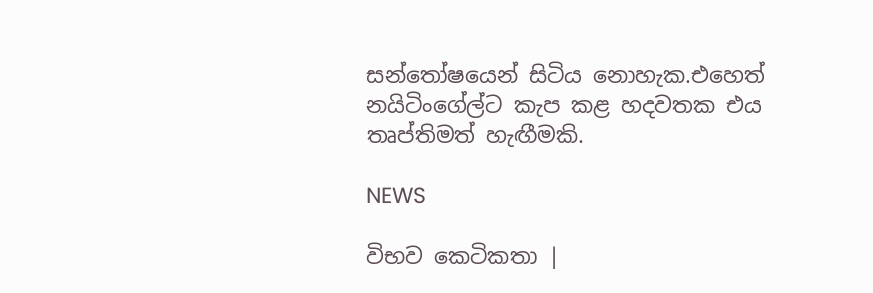සන්තෝෂයෙන් සිටිය නොහැක.එහෙත් නයිටිංගේල්ට කැප කළ හදවතක එය තෘප්තිමත් හැඟීමකි.

NEWS

විභව කෙටිකතා |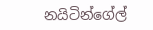නයිටින්ගේල්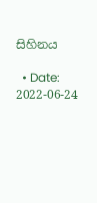සිහිනය

  • Date: 2022-06-24